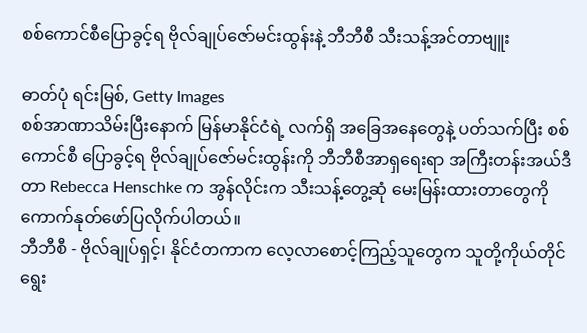စစ်ကောင်စီပြောခွင့်ရ ဗိုလ်ချုပ်ဇော်မင်းထွန်းနဲ့ ဘီဘီစီ သီးသန့်အင်တာဗျူး

ဓာတ်ပုံ ရင်းမြစ်, Getty Images
စစ်အာဏာသိမ်းပြီးနောက် မြန်မာနိုင်ငံရဲ့ လက်ရှိ အခြေအနေတွေနဲ့ ပတ်သက်ပြီး စစ်ကောင်စီ ပြောခွင့်ရ ဗိုလ်ချုပ်ဇော်မင်းထွန်းကို ဘီဘီစီအာရှရေးရာ အကြီးတန်းအယ်ဒီတာ Rebecca Henschke က အွန်လိုင်းက သီးသန့်တွေ့ဆုံ မေးမြန်းထားတာတွေကို ကောက်နုတ်ဖော်ပြလိုက်ပါတယ်။
ဘီဘီစီ - ဗိုလ်ချုပ်ရှင့်၊ နိုင်ငံတကာက လေ့လာစောင့်ကြည့်သူတွေက သူတို့ကိုယ်တိုင် ရွေး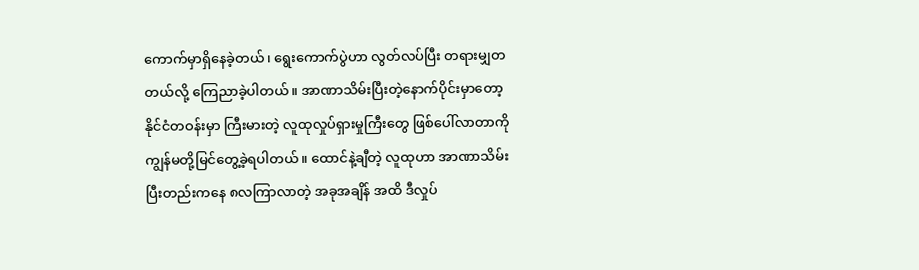ကောက်မှာရှိနေခဲ့တယ်၊ ရွေးကောက်ပွဲဟာ လွတ်လပ်ပြီး တရားမျှတတယ်လို့ ကြေညာခဲ့ပါတယ်။ အာဏာသိမ်းပြီးတဲ့နောက်ပိုင်းမှာတော့ နိုင်ငံတဝန်းမှာ ကြီးမားတဲ့ လူထုလှုပ်ရှားမှုကြီးတွေ ဖြစ်ပေါ်လာတာကို ကျွန်မတို့မြင်တွေ့ခဲ့ရပါတယ်။ ထောင်နဲ့ချီတဲ့ လူထုဟာ အာဏာသိမ်းပြီးတည်းကနေ ၈လကြာလာတဲ့ အခုအချိန် အထိ ဒီလှုပ်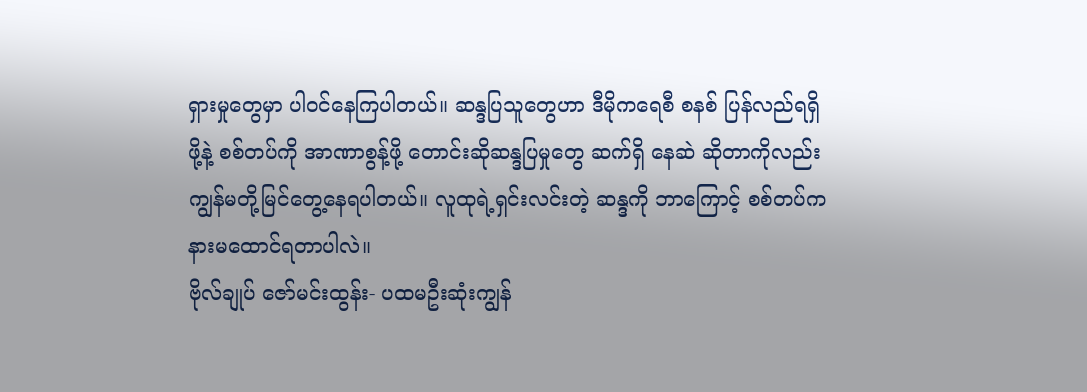ရှားမှုတွေမှာ ပါဝင်နေကြပါတယ်။ ဆန္ဒပြသူတွေဟာ ဒီမိုကရေစီ စနစ် ပြန်လည်ရရှိဖို့နဲ့ စစ်တပ်ကို အာဏာစွန့်ဖို့ တောင်းဆိုဆန္ဒပြမှုတွေ ဆက်ရှိ နေဆဲ ဆိုတာကိုလည်း ကျွန်မတို့မြင်တွေ့နေရပါတယ်။ လူထုရဲ့ရှင်းလင်းတဲ့ ဆန္ဒကို ဘာကြောင့် စစ်တပ်က နားမထောင်ရတာပါလဲ။
ဗိုလ်ချုပ် ဇော်မင်းထွန်း- ပထမဦးဆုံးကျွန်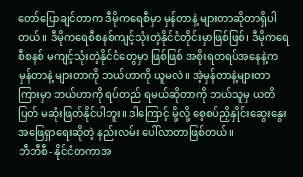တော်ပြောချင်တာက ဒီမိုကရေစီမှာ မှန်တာနဲ့ များတာဆိုတာရှိပါတယ်။ ဒီမိုကရေစီစနစ်ကျင့်သုံးတဲ့နိုင်ငံတိုင်းမှာဖြစ်ဖြစ်၊ ဒီမိုကရေစီစနစ် မကျင့်သုံးတဲ့နိုင်ငံတွေမှာ ဖြစ်ဖြစ် အစိုးရတရပ်အနေနဲ့က မှန်တာနဲ့ များတာကို ဘယ်ဟာကို ယူမလဲ။ အဲ့မှန်တာနဲ့များတာကြားမှာ ဘယ်ဟာကို ရပ်တည် ရမယ်ဆိုတာကို ဘယ်သူမှ ယတိပြတ် မဆုံးဖြတ်နိုင်ပါဘူး။ ဒါကြောင့် မို့လို့ စေ့စပ်ညှိနှိုင်းဆွေးနွေးအဖြေရှာရေးဆိုတဲ့ နည်းလမ်း ပေါ်လာတာဖြစ်တယ်။
ဘီဘီစီ- နိုင်ငံတကာအ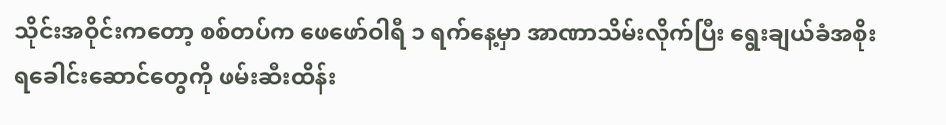သိုင်းအဝိုင်းကတော့ စစ်တပ်က ဖေဖော်ဝါရီ ၁ ရက်နေ့မှာ အာဏာသိမ်းလိုက်ပြီး ရွေးချယ်ခံအစိုးရခေါင်းဆောင်တွေကို ဖမ်းဆီးထိန်း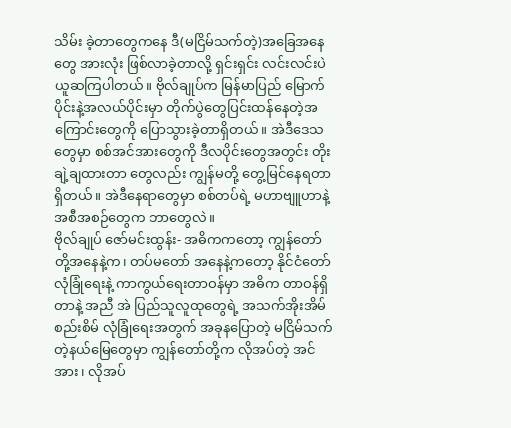သိမ်း ခဲ့တာတွေကနေ ဒီ(မငြိမ်သက်တဲ့)အခြေအနေတွေ အားလုံး ဖြစ်လာခဲ့တာလို့ ရှင်းရှင်း လင်းလင်းပဲ ယူဆကြပါတယ်။ ဗိုလ်ချုပ်က မြန်မာပြည် မြောက်ပိုင်းနဲ့အလယ်ပိုင်းမှာ တိုက်ပွဲတွေပြင်းထန်နေတဲ့အကြောင်းတွေကို ပြောသွားခဲ့တာရှိတယ်။ အဲဒီဒေသတွေမှာ စစ်အင်အားတွေကို ဒီလပိုင်းတွေအတွင်း တိုးချဲ့ချထားတာ တွေလည်း ကျွန်မတို့ တွေ့မြင်နေရတာရှိတယ်။ အဲဒီနေရာတွေမှာ စစ်တပ်ရဲ့ မဟာဗျူဟာနဲ့ အစီအစဉ်တွေက ဘာတွေလဲ။
ဗိုလ်ချုပ် ဇော်မင်းထွန်း- အဓိကကတော့ ကျွန်တော်တို့အနေနဲ့က၊ တပ်မတော် အနေနဲ့ကတော့ နိုင်ငံတော် လုံခြုံရေးနဲ့ ကာကွယ်ရေးတာဝန်မှာ အဓိက တာဝန်ရှိတာနဲ့ အညီ အဲ ပြည်သူလူထုတွေရဲ့ အသက်အိုးအိမ် စည်းစိမ် လုံခြုံရေးအတွက် အခုနပြောတဲ့ မငြိမ်သက်တဲ့နယ်မြေတွေမှာ ကျွန်တော်တို့က လိုအပ်တဲ့ အင်အား၊ လိုအပ်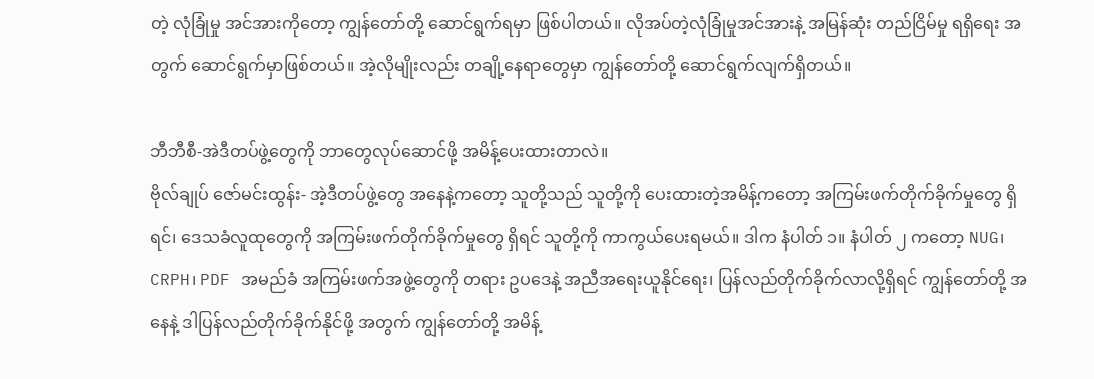တဲ့ လုံခြုံမှု အင်အားကိုတော့ ကျွန်တော်တို့ ဆောင်ရွက်ရမှာ ဖြစ်ပါတယ်။ လိုအပ်တဲ့လုံခြုံမှုအင်အားနဲ့ အမြန်ဆုံး တည်ငြိမ်မှု ရရှိရေး အတွက် ဆောင်ရွက်မှာဖြစ်တယ်။ အဲ့လိုမျိုးလည်း တချို့နေရာတွေမှာ ကျွန်တော်တို့ ဆောင်ရွက်လျက်ရှိတယ်။

ဘီဘီစီ-အဲဒီတပ်ဖွဲ့တွေကို ဘာတွေလုပ်ဆောင်ဖို့ အမိန့်ပေးထားတာလဲ။
ဗိုလ်ချုပ် ဇော်မင်းထွန်း- အဲ့ဒီတပ်ဖွဲ့တွေ အနေနဲ့ကတော့ သူတို့သည် သူတို့ကို ပေးထားတဲ့အမိန့်ကတော့ အကြမ်းဖက်တိုက်ခိုက်မှုတွေ ရှိရင်၊ ဒေသခံလူထုတွေကို အကြမ်းဖက်တိုက်ခိုက်မှုတွေ ရှိရင် သူတို့ကို ကာကွယ်ပေးရမယ်။ ဒါက နံပါတ် ၁။ နံပါတ် ၂ ကတော့ NUG၊ CRPH၊ PDF အမည်ခံ အကြမ်းဖက်အဖွဲ့တွေကို တရား ဥပဒေနဲ့ အညီအရေးယူနိုင်ရေး၊ ပြန်လည်တိုက်ခိုက်လာလို့ရှိရင် ကျွန်တော်တို့ အနေနဲ့ ဒါပြန်လည်တိုက်ခိုက်နိုင်ဖို့ အတွက် ကျွန်တော်တို့ အမိန့်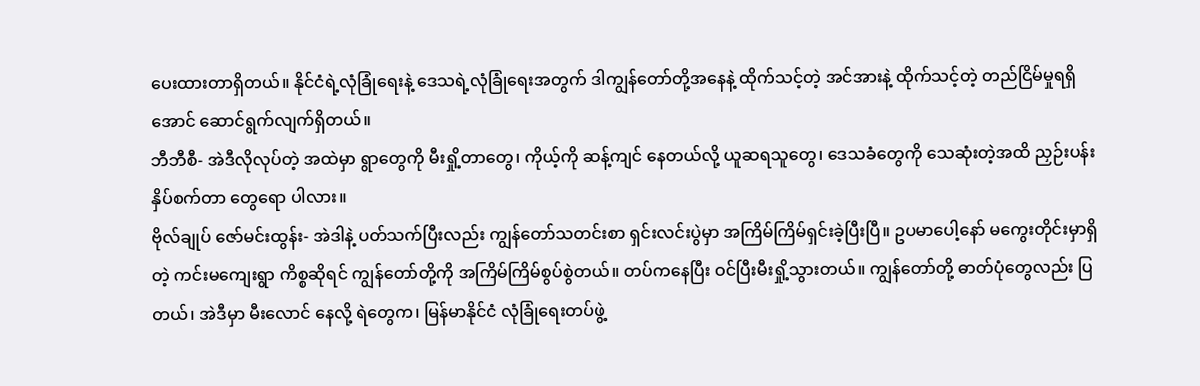ပေးထားတာရှိတယ်။ နိုင်ငံရဲ့လုံခြုံရေးနဲ့ ဒေသရဲ့လုံခြုံရေးအတွက် ဒါကျွန်တော်တို့အနေနဲ့ ထိုက်သင့်တဲ့ အင်အားနဲ့ ထိုက်သင့်တဲ့ တည်ငြိမ်မှုရရှိအောင် ဆောင်ရွက်လျက်ရှိတယ်။
ဘီဘီစီ- အဲဒီလိုလုပ်တဲ့ အထဲမှာ ရွာတွေကို မီးရှို့တာတွေ၊ ကိုယ့်ကို ဆန့်ကျင် နေတယ်လို့ ယူဆရသူတွေ၊ ဒေသခံတွေကို သေဆုံးတဲ့အထိ ညှဉ်းပန်းနှိပ်စက်တာ တွေရော ပါလား။
ဗိုလ်ချုပ် ဇော်မင်းထွန်း- အဲဒါနဲ့ ပတ်သက်ပြီးလည်း ကျွန်တော်သတင်းစာ ရှင်းလင်းပွဲမှာ အကြိမ်ကြိမ်ရှင်းခဲ့ပြီးပြီ။ ဥပမာပေါ့နော် မကွေးတိုင်းမှာရှိတဲ့ ကင်းမကျေးရွာ ကိစ္စဆိုရင် ကျွန်တော်တို့ကို အကြိမ်ကြိမ်စွပ်စွဲတယ်။ တပ်ကနေပြီး ဝင်ပြီးမီးရှို့သွားတယ်။ ကျွန်တော်တို့ ဓာတ်ပုံတွေလည်း ပြတယ်၊ အဲဒီမှာ မီးလောင် နေလို့ ရဲတွေက၊ မြန်မာနိုင်ငံ လုံခြုံရေးတပ်ဖွဲ့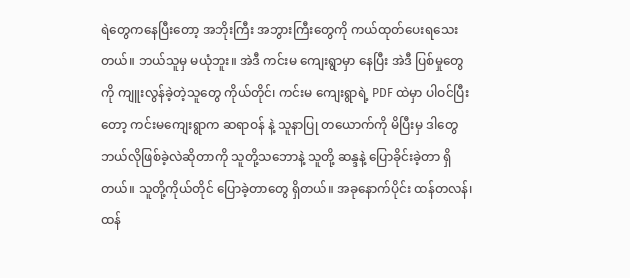ရဲတွေကနေပြီးတော့ အဘိုးကြီး အဘွားကြီးတွေကို ကယ်ထုတ်ပေးရသေးတယ်။ ဘယ်သူမှ မယုံဘူး။ အဲဒီ ကင်းမ ကျေးရွာမှာ နေပြီး အဲဒီ ပြစ်မှုတွေကို ကျူးလွန်ခဲ့တဲ့သူတွေ ကိုယ်တိုင်၊ ကင်းမ ကျေးရွာရဲ့ PDF ထဲမှာ ပါဝင်ပြီးတော့ ကင်းမကျေးရွာက ဆရာဝန် နဲ့ သူနာပြု တယောက်ကို မိပြီးမှ ဒါတွေ ဘယ်လိုဖြစ်ခဲ့လဲဆိုတာကို သူတို့သဘောနဲ့ သူတို့ ဆန္ဒနဲ့ ပြောခိုင်းခဲ့တာ ရှိတယ်။ သူတို့ကိုယ်တိုင် ပြောခဲ့တာတွေ ရှိတယ်။ အခုနောက်ပိုင်း ထန်တလန်၊ ထန်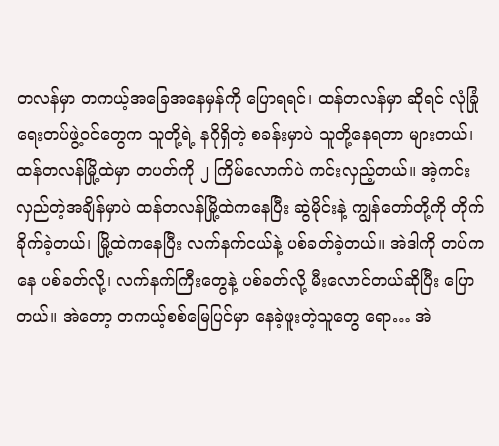တလန်မှာ တကယ့်အခြေအနေမှန်ကို ပြောရရင်၊ ထန်တလန်မှာ ဆိုရင် လုံခြုံရေးတပ်ဖွဲ့ဝင်တွေက သူတို့ရဲ့ နဂိုရှိတဲ့ စခန်းမှာပဲ သူတို့နေရတာ များတယ်၊ ထန်တလန်မြို့ထဲမှာ တပတ်ကို ၂ ကြိမ်လောက်ပဲ ကင်းလှည့်တယ်။ အဲ့ကင်းလှည်တဲ့အချိန်မှာပဲ ထန်တလန်မြို့ထဲကနေပြီး ဆွဲမိုင်းနဲ့ ကျွန်တော်တို့ကို တိုက်ခိုက်ခဲ့တယ်၊ မြို့ထဲကနေပြီး လက်နက်ငယ်နဲ့ ပစ်ခတ်ခဲ့တယ်။ အဲဒါကို တပ်ကနေ ပစ်ခတ်လို့၊ လက်နက်ကြီးတွေနဲ့ ပစ်ခတ်လို့ မီးလောင်တယ်ဆိုပြီး ပြောတယ်။ အဲတော့ တကယ့်စစ်မြေပြင်မှာ နေခဲ့ဖူးတဲ့သူတွေ ရော… အဲ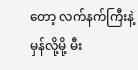တော့ လက်နက်ကြီးနဲ့မှန်လို့မို့ မီး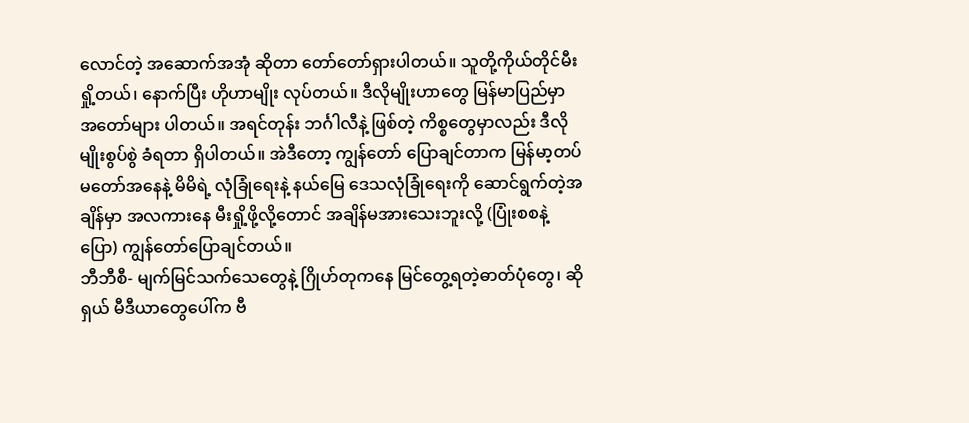လောင်တဲ့ အဆောက်အအုံ ဆိုတာ တော်တော်ရှားပါတယ်။ သူတို့ကိုယ်တိုင်မီးရှို့တယ်၊ နောက်ပြီး ဟိုဟာမျိုး လုပ်တယ်။ ဒီလိုမျိုးဟာတွေ မြန်မာပြည်မှာ အတော်များ ပါတယ်။ အရင်တုန်း ဘင်္ဂါလီနဲ့ ဖြစ်တဲ့ ကိစ္စတွေမှာလည်း ဒီလိုမျိုးစွပ်စွဲ ခံရတာ ရှိပါတယ်။ အဲဒီတော့ ကျွန်တော် ပြောချင်တာက မြန်မာ့တပ်မတော်အနေနဲ့ မိမိရဲ့ လုံခြုံရေးနဲ့ နယ်မြေ ဒေသလုံခြုံရေးကို ဆောင်ရွက်တဲ့အချိန်မှာ အလကားနေ မီးရှို့ဖို့လို့တောင် အချိန်မအားသေးဘူးလို့ (ပြုံးစစနဲ့ ပြော) ကျွန်တော်ပြောချင်တယ်။
ဘီဘီစီ- မျက်မြင်သက်သေတွေနဲ့ ဂြိုဟ်တုကနေ မြင်တွေ့ရတဲ့ဓာတ်ပုံတွေ၊ ဆိုရှယ် မီဒီယာတွေပေါ်က ဗီ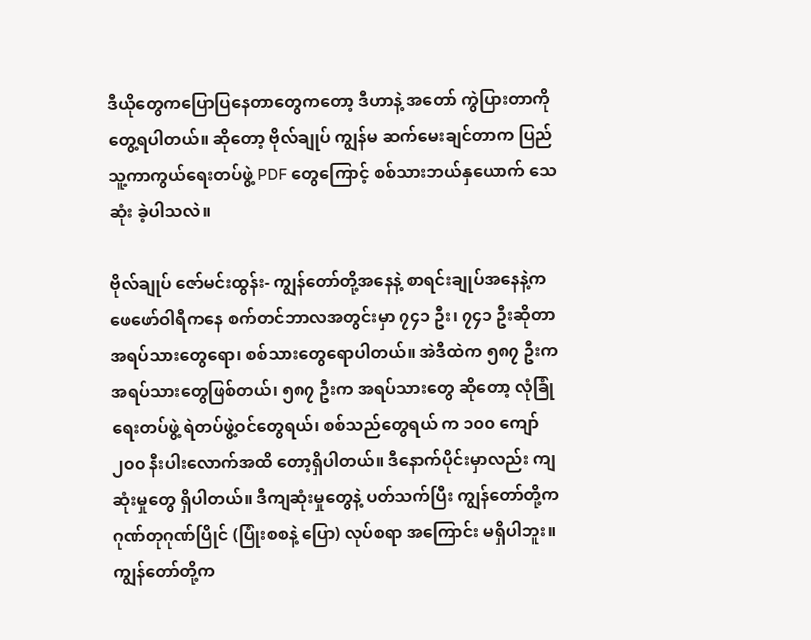ဒီယိုတွေကပြောပြနေတာတွေကတော့ ဒီဟာနဲ့ အတော် ကွဲပြားတာကို တွေ့ရပါတယ်။ ဆိုတော့ ဗိုလ်ချုပ် ကျွန်မ ဆက်မေးချင်တာက ပြည်သူ့ကာကွယ်ရေးတပ်ဖွဲ့ PDF တွေကြောင့် စစ်သားဘယ်နှယောက် သေဆုံး ခဲ့ပါသလဲ။

ဗိုလ်ချုပ် ဇော်မင်းထွန်း- ကျွန်တော်တို့အနေနဲ့ စာရင်းချုပ်အနေနဲ့က ဖေဖော်ဝါရီကနေ စက်တင်ဘာလအတွင်းမှာ ၇၄၁ ဦး၊ ၇၄၁ ဦးဆိုတာ အရပ်သားတွေရော၊ စစ်သားတွေရောပါတယ်။ အဲဒီထဲက ၅၈၇ ဦးက အရပ်သားတွေဖြစ်တယ်၊ ၅၈၇ ဦးက အရပ်သားတွေ ဆိုတော့ လုံခြုံရေးတပ်ဖွဲ့ ရဲတပ်ဖွဲ့ဝင်တွေရယ်၊ စစ်သည်တွေရယ် က ၁၀၀ ကျော် ၂၀၀ နီးပါးလောက်အထိ တော့ရှိပါတယ်။ ဒီနောက်ပိုင်းမှာလည်း ကျဆုံးမှုတွေ ရှိပါတယ်။ ဒီကျဆုံးမှုတွေနဲ့ ပတ်သက်ပြီး ကျွန်တော်တို့က ဂုဏ်တုဂုဏ်ပြိုင် (ပြုံးစစနဲ့ ပြော) လုပ်စရာ အကြောင်း မရှိပါဘူး။ ကျွန်တော်တို့က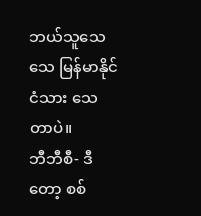ဘယ်သူသေသေ မြန်မာနိုင်ငံသား သေတာပဲ။
ဘီဘီစီ- ဒီတော့ စစ်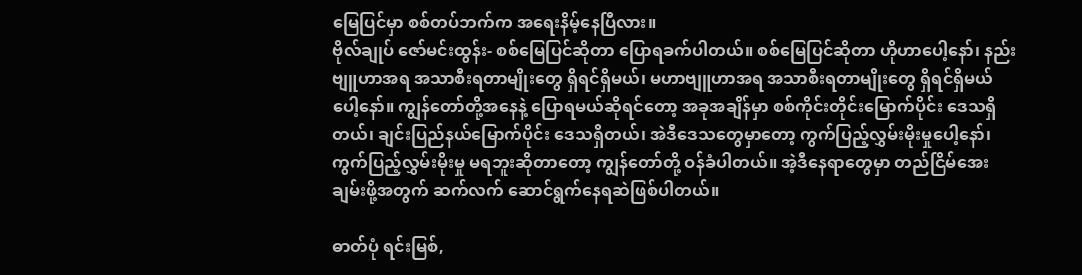မြေပြင်မှာ စစ်တပ်ဘက်က အရေးနိမ့်နေပြီလား။
ဗိုလ်ချုပ် ဇော်မင်းထွန်း- စစ်မြေပြင်ဆိုတာ ပြောရခက်ပါတယ်။ စစ်မြေပြင်ဆိုတာ ဟိုဟာပေါ့နော်၊ နည်းဗျူဟာအရ အသာစီးရတာမျိုးတွေ ရှိရင်ရှိမယ်၊ မဟာဗျူဟာအရ အသာစီးရတာမျိုးတွေ ရှိရင်ရှိမယ်ပေါ့နော်။ ကျွန်တော်တို့အနေနဲ့ ပြောရမယ်ဆိုရင်တော့ အခုအချိန်မှာ စစ်ကိုင်းတိုင်းမြောက်ပိုင်း ဒေသရှိတယ်၊ ချင်းပြည်နယ်မြောက်ပိုင်း ဒေသရှိတယ်၊ အဲဒီဒေသတွေမှာတော့ ကွက်ပြည့်လွှမ်းမိုးမှုပေါ့နော်၊ ကွက်ပြည့်လွှမ်းမိုးမှု မရဘူးဆိုတာတော့ ကျွန်တော်တို့ ဝန်ခံပါတယ်။ အဲ့ဒီနေရာတွေမှာ တည်ငြိမ်အေးချမ်းဖို့အတွက် ဆက်လက် ဆောင်ရွက်နေရဆဲဖြစ်ပါတယ်။

ဓာတ်ပုံ ရင်းမြစ်,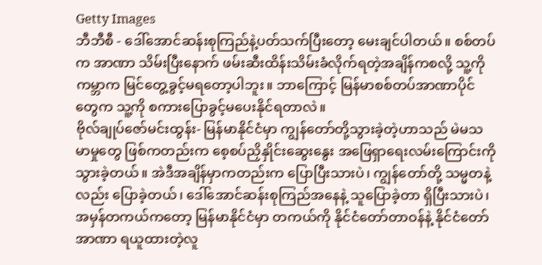Getty Images
ဘီဘီစီ - ဒေါ်အောင်ဆန်းစုကြည်နဲ့ပတ်သက်ပြီးတော့ မေးချင်ပါတယ်။ စစ်တပ်က အာဏာ သိမ်းပြီးနောက် ဖမ်းဆီးထိန်းသိမ်းခံလိုက်ရတဲ့အချိန်ကစလို့ သူ့ကို ကမ္ဘာက မြင်တွေ့ခွင့်မရတော့ပါဘူး။ ဘာကြောင့် မြန်မာစစ်တပ်အာဏာပိုင်တွေက သူ့ကို စကားပြောခွင့်မပေးနိုင်ရတာလဲ။
ဗိုလ်ချုပ်ဇော်မင်းထွန်း- မြန်မာနိုင်ငံမှာ ကျွန်တော်တို့သွားခဲ့တဲ့ဟာသည် မဲမသမာမှုတွေ ဖြစ်ကတည်းက စေ့စပ်ညှိနှိုင်းဆွေးနွေး အဖြေရှာရေးလမ်းကြောင်းကို သွားခဲ့တယ်။ အဲဒီအချိန်မှာကတည်းက ပြောပြီးသားပဲ၊ ကျွန်တော်တို့ သမ္မတနဲ့လည်း ပြောခဲ့တယ်၊ ဒေါ်အောင်ဆန်းစုကြည်အနေနဲ့ သူပြောခဲ့တာ ရှိပြီးသားပဲ၊ အမှန်တကယ်ကတော့ မြန်မာနိုင်ငံမှာ တကယ်ကို နိုင်ငံတော်တာဝန်နဲ့ နိုင်ငံတော်အာဏာ ရယူထားတဲ့လူ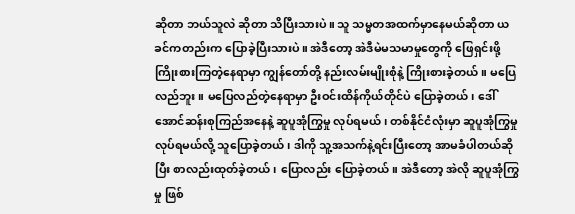ဆိုတာ ဘယ်သူလဲ ဆိုတာ သိပြီးသားပဲ။ သူ သမ္မတအထက်မှာနေမယ်ဆိုတာ ယခင်ကတည်းက ပြောခဲ့ပြီးသားပဲ။ အဲဒီတော့ အဲဒီမဲမသမာမှုတွေကို ဖြေရှင်းဖို့ ကြိုးစားကြတဲ့နေရာမှာ ကျွန်တော်တို့ နည်းလမ်းမျိုးစုံနဲ့ ကြိုးစားခဲ့တယ်။ မပြေလည်ဘူး။ မပြေလည်တဲ့နေရာမှာ ဦးဝင်းထိန်ကိုယ်တိုင်ပဲ ပြောခဲ့တယ်၊ ဒေါ်အောင်ဆန်းစုကြည်အနေနဲ့ ဆူပူအုံကြွမှု လုပ်ရမယ်၊ တစ်နိုင်ငံလုံးမှာ ဆူပူအုံကြွမှုလုပ်ရမယ်လို့ သူပြောခဲ့တယ်၊ ဒါကို သူ့အသက်နဲ့ရင်းပြီးတော့ အာမခံပါတယ်ဆိုပြီး စာလည်းထုတ်ခဲ့တယ်၊ ပြောလည်း ပြောခဲ့တယ်။ အဲဒီတော့ အဲလို ဆူပူအုံကြွမှု ဖြစ်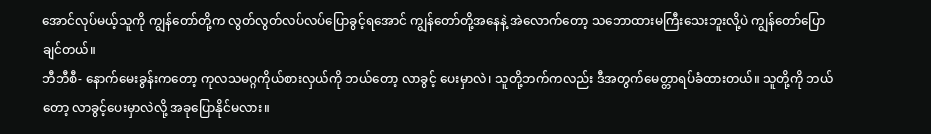အောင်လုပ်မယ့်သူကို ကျွန်တော်တို့က လွတ်လွတ်လပ်လပ်ပြောခွင့်ရအောင် ကျွန်တော်တို့အနေနဲ့ အဲလောက်တော့ သဘောထားမကြီးသေးဘူးလို့ပဲ ကျွန်တော်ပြောချင်တယ်။
ဘီဘီစီ- နောက်မေးခွန်းကတော့ ကုလသမဂ္ဂကိုယ်စားလှယ်ကို ဘယ်တော့ လာခွင့် ပေးမှာလဲ၊ သူတို့ဘက်ကလည်း ဒီအတွက်မေတ္တာရပ်ခံထားတယ်။ သူတို့ကို ဘယ်တော့ လာခွင့်ပေးမှာလဲလို့ အခုပြောနိုင်မလား။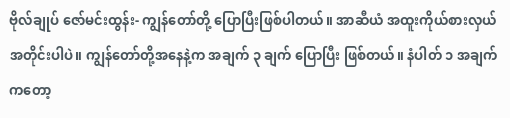ဗိုလ်ချုပ် ဇော်မင်းထွန်း- ကျွန်တော်တို့ ပြောပြီးဖြစ်ပါတယ်။ အာဆီယံ အထူးကိုယ်စားလှယ် အတိုင်းပါပဲ။ ကျွန်တော်တို့အနေနဲ့က အချက် ၃ ချက် ပြောပြီး ဖြစ်တယ်။ နံပါတ် ၁ အချက်ကတော့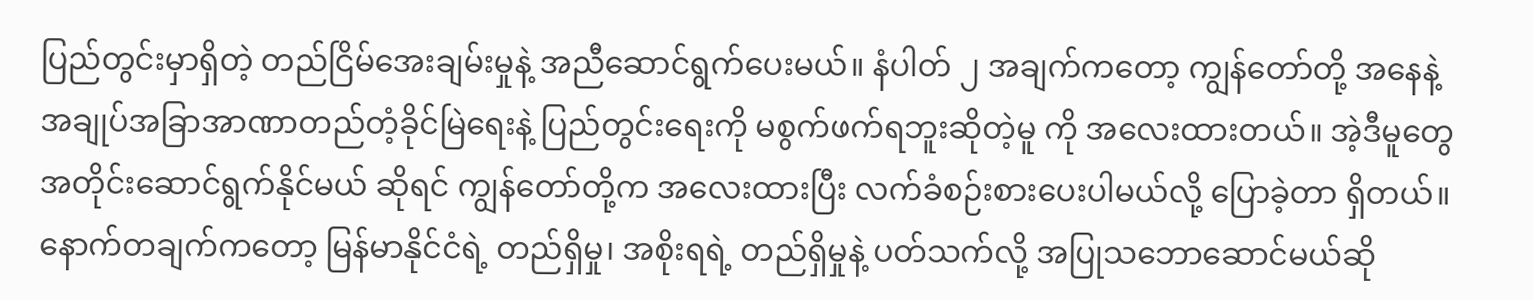ပြည်တွင်းမှာရှိတဲ့ တည်ငြိမ်အေးချမ်းမှုနဲ့ အညီဆောင်ရွက်ပေးမယ်။ နံပါတ် ၂ အချက်ကတော့ ကျွန်တော်တို့ အနေနဲ့ အချုပ်အခြာအာဏာတည်တံ့ခိုင်မြဲရေးနဲ့ ပြည်တွင်းရေးကို မစွက်ဖက်ရဘူးဆိုတဲ့မူ ကို အလေးထားတယ်။ အဲ့ဒီမူတွေအတိုင်းဆောင်ရွက်နိုင်မယ် ဆိုရင် ကျွန်တော်တို့က အလေးထားပြီး လက်ခံစဉ်းစားပေးပါမယ်လို့ ပြောခဲ့တာ ရှိတယ်။ နောက်တချက်ကတော့ မြန်မာနိုင်ငံရဲ့ တည်ရှိမှု၊ အစိုးရရဲ့ တည်ရှိမှုနဲ့ ပတ်သက်လို့ အပြုသဘောဆောင်မယ်ဆို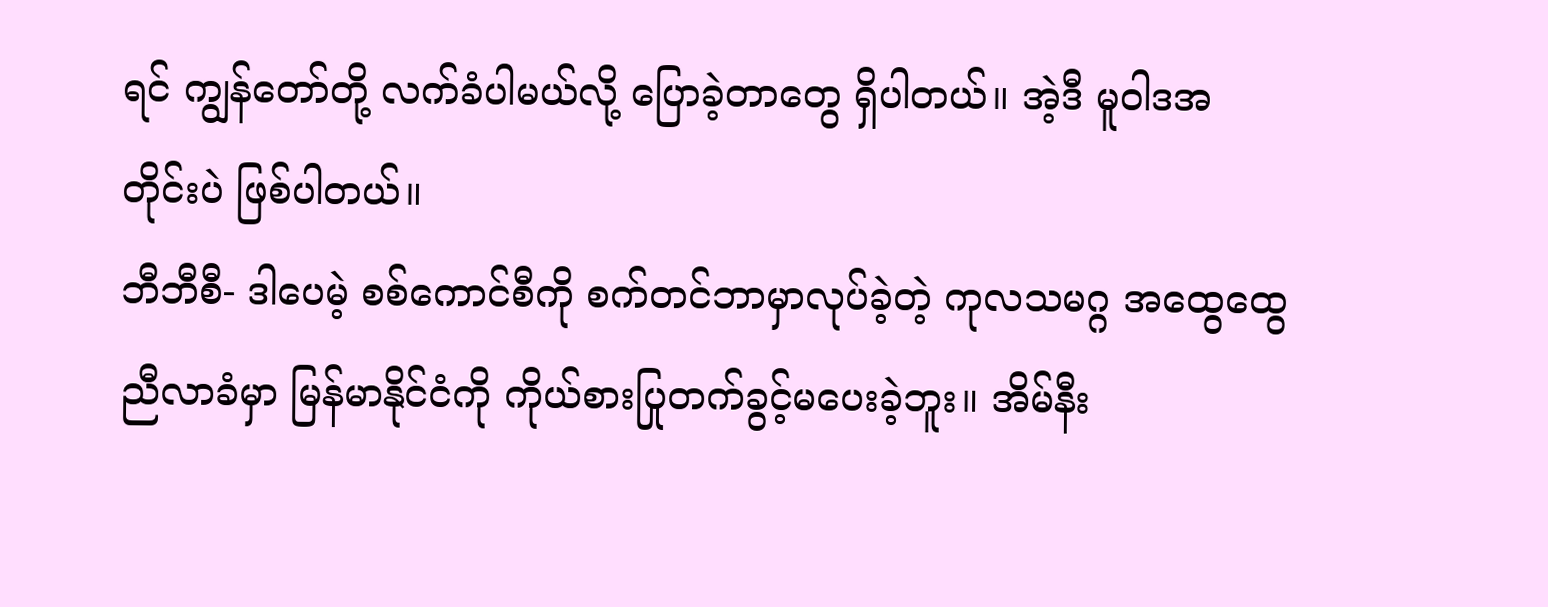ရင် ကျွန်တော်တို့ လက်ခံပါမယ်လို့ ပြောခဲ့တာတွေ ရှိပါတယ်။ အဲ့ဒီ မူဝါဒအတိုင်းပဲ ဖြစ်ပါတယ်။
ဘီဘီစီ- ဒါပေမဲ့ စစ်ကောင်စီကို စက်တင်ဘာမှာလုပ်ခဲ့တဲ့ ကုလသမဂ္ဂ အထွေထွေ ညီလာခံမှာ မြန်မာနိုင်ငံကို ကိုယ်စားပြုတက်ခွင့်မပေးခဲ့ဘူး။ အိမ်နီး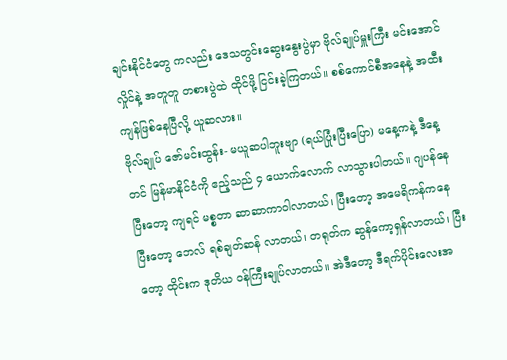ချင်းနိုင်ငံတွေ ကလည်း ဒေသတွင်းဆွေးနွေးပွဲမှာ ဗိုလ်ချုပ်မှူးကြီး မင်းအောင်လှိုင်နဲ့ အတူတူ တစားပွဲထဲ ထိုင်ဖို့ ငြင်းခဲ့ကြတယ်။ စစ်ကောင်စီအနေနဲ့ အထီးကျန်ဖြစ်နေပြီလို့ ယူဆလား။
ဗိုလ်ချုပ် ဇော်မင်းထွန်း- မယူဆပါဘူးဗျာ (ရယ်ပြုံးပြီးပြော) မနေ့ကနဲ့ ဒီနေ့တင် မြန်မာနိုင်ငံကို ဧည့်သည် ၄ ယောက်လောက် လာသွားပါတယ်။ ဂျပန်နေပြီးတော့ ကျရင် မစ္စတာ ဆာဆာကာဝါလာတယ်၊ ပြီးတော့ အမေရိကန်ကနေပြီးတော့ ဘေလ် ရစ်ချတ်ဆန် လာတယ်၊ တရုတ်က ဆွန်ကော့ရှန်လာတယ်၊ ပြီးတော့ ထိုင်းက ဒုတိယ ဝန်ကြီးချုပ်လာတယ်။ အဲဒီတော့ ဒီရက်ပိုင်းလေးအ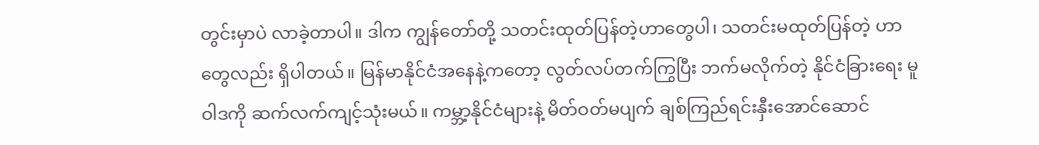တွင်းမှာပဲ လာခဲ့တာပါ။ ဒါက ကျွန်တော်တို့ သတင်းထုတ်ပြန်တဲ့ဟာတွေပါ၊ သတင်းမထုတ်ပြန်တဲ့ ဟာတွေလည်း ရှိပါတယ်။ မြန်မာနိုင်ငံအနေနဲ့ကတော့ လွတ်လပ်တက်ကြွပြီး ဘက်မလိုက်တဲ့ နိုင်ငံခြားရေး မူဝါဒကို ဆက်လက်ကျင့်သုံးမယ်။ ကမ္ဘာ့နိုင်ငံများနဲ့ မိတ်ဝတ်မပျက် ချစ်ကြည်ရင်းနှီးအောင်ဆောင်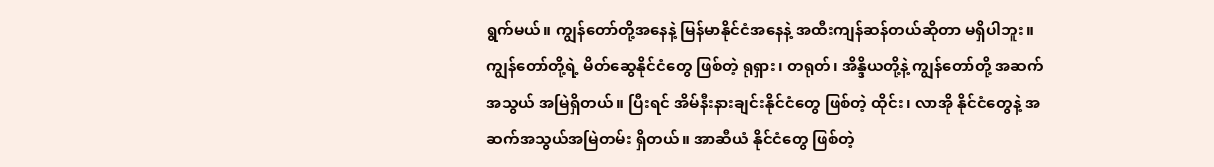ရွက်မယ်။ ကျွန်တော်တို့အနေနဲ့ မြန်မာနိုင်ငံအနေနဲ့ အထီးကျန်ဆန်တယ်ဆိုတာ မရှိပါဘူး။ ကျွန်တော်တို့ရဲ့ မိတ်ဆွေနိုင်ငံတွေ ဖြစ်တဲ့ ရုရှား၊ တရုတ်၊ အိန္ဒိယတို့နဲ့ ကျွန်တော်တို့ အဆက်အသွယ် အမြဲရှိတယ်။ ပြီးရင် အိမ်နီးနားချင်းနိုင်ငံတွေ ဖြစ်တဲ့ ထိုင်း၊ လာအို နိုင်ငံတွေနဲ့ အဆက်အသွယ်အမြဲတမ်း ရှိတယ်။ အာဆီယံ နိုင်ငံတွေ ဖြစ်တဲ့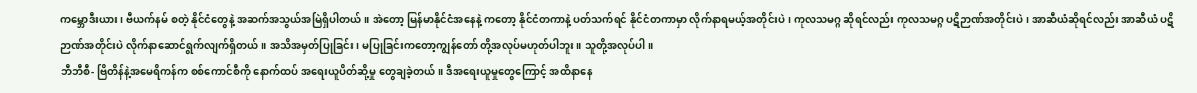ကမ္ဘောဒီးယား၊ ဗီယက်နမ် စတဲ့ နိုင်ငံတွေနဲ့ အဆက်အသွယ်အမြဲရှိပါတယ်။ အဲတော့ မြန်မာနိုင်ငံအနေနဲ့ ကတော့ နိုင်ငံတကာနဲ့ ပတ်သက်ရင် နိုင်ငံတကာမှာ လိုက်နာရမယ့်အတိုင်းပဲ၊ ကုလသမဂ္ဂ ဆိုရင်လည်း ကုလသမဂ္ဂ ပဋိဉာဏ်အတိုင်းပဲ၊ အာဆီယံဆိုရင်လည်း အာဆီယံ ပဋိဉာဏ်အတိုင်းပဲ လိုက်နာဆောင်ရွက်လျက်ရှိတယ်။ အသိအမှတ်ပြုခြင်း၊ မပြုခြင်းကတော့ကျွန်တော် တို့အလုပ်မဟုတ်ပါဘူး။ သူတို့အလုပ်ပါ။
ဘီဘီစီ- ဗြိတိန်နဲ့အမေရိကန်က စစ်ကောင်စီကို နောက်ထပ် အရေးယူပိတ်ဆို့မှု တွေချခဲ့တယ်။ ဒီအရေးယူမှုတွေကြောင့် အထိနာနေ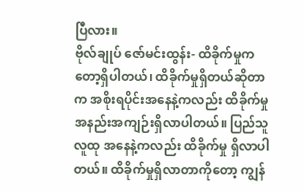ပြီလား။
ဗိုလ်ချုပ် ဇော်မင်းထွန်း- ထိခိုက်မှုကတော့ရှိပါတယ်၊ ထိခိုက်မှုရှိတယ်ဆိုတာက အစိုးရပိုင်းအနေနဲ့ကလည်း ထိခိုက်မှု အနည်းအကျဉ်းရှိလာပါတယ်။ ပြည်သူလူထု အနေနဲ့ကလည်း ထိခိုက်မှု ရှိလာပါတယ်။ ထိခိုက်မှုရှိလာတာကိုတော့ ကျွန်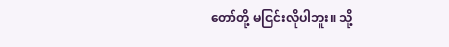တော်တို့ မငြင်းလိုပါဘူး။ သို့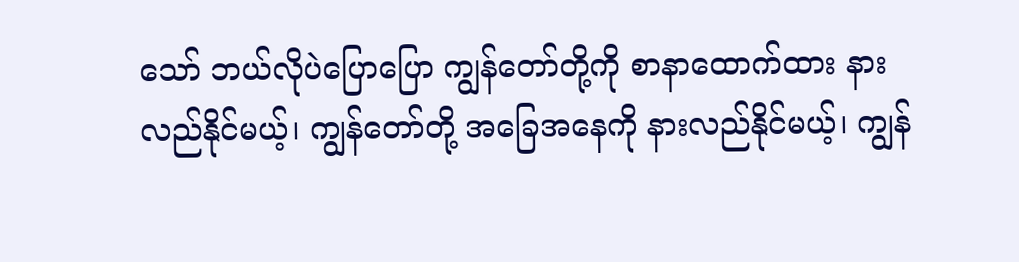သော် ဘယ်လိုပဲပြောပြော ကျွန်တော်တို့ကို စာနာထောက်ထား နားလည်နိုင်မယ့်၊ ကျွန်တော်တို့ အခြေအနေကို နားလည်နိုင်မယ့်၊ ကျွန်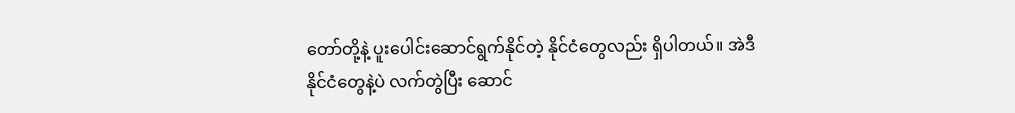တော်တို့နဲ့ ပူးပေါင်းဆောင်ရွက်နိုင်တဲ့ နိုင်ငံတွေလည်း ရှိပါတယ်။ အဲဒီနိုင်ငံတွေနဲ့ပဲ လက်တွဲပြီး ဆောင်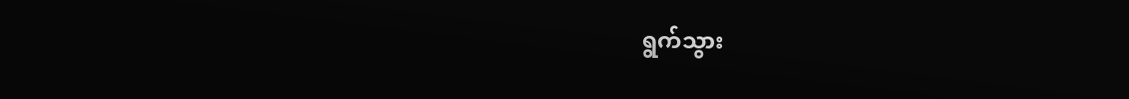ရွက်သွား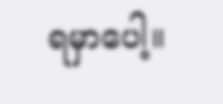ရမှာပေါ့။